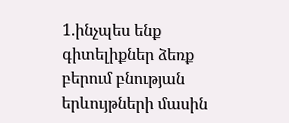1.ինչպես ենք գիտելիքներ ձեռք բերում բնության երևույթների մասին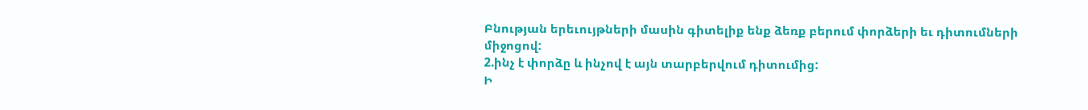Բնության երեւույթների մասին գիտելիք ենք ձեռք բերում փորձերի եւ դիտումների միջոցով:
2.ինչ է փորձը և ինչով է այն տարբերվում դիտումից:
Ի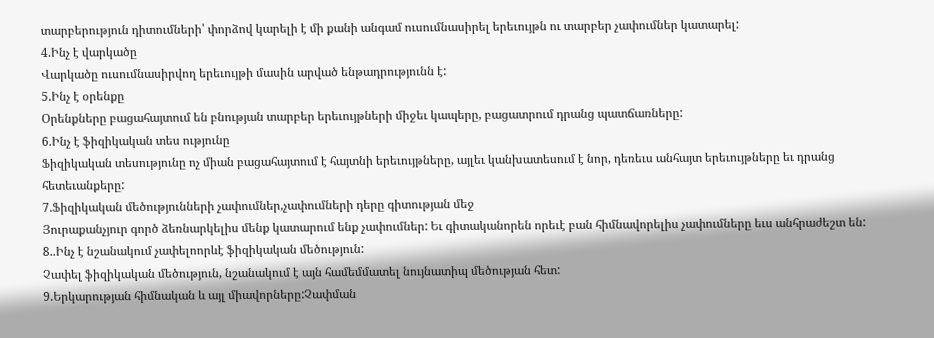տարբերություն դիտումների՝ փորձով կարելի է մի քանի անգամ ուսումնասիրել երեւույթն ու տարբեր չափումներ կատարել:
4.Ինչ է վարկածը
Վարկածը ուսումնասիրվող երեւույթի մասին արված ենթադրությունն է:
5.Ինչ է օրենքը
Օրենքները բացահայտում են բնության տարբեր երեւույթների միջեւ կապերը, բացատրում դրանց պատճառները:
6.Ինչ է ֆիզիկական տես ությունը
Ֆիզիկական տեսությունը ոչ միան բացահայտում է հայտնի երեւույթները, այլեւ կանխատեսում է նոր, դեռեւս անհայտ երեւույթները եւ դրանց հետեւանքերը:
7.Ֆիզիկական մեծությունների չափումներ,չափումների դերը գիտության մեջ
Յուրաքանչյուր գործ ձեռնարկելիս մենք կատարում ենք չափումներ: Եւ գիտականորեն որեւէ բան հիմնավորելիս չափումները եւս անհրաժեշտ են:
8..Ինչ է նշանակում չափելոորևէ ֆիզիկական մեծություն:
Չափել ֆիզիկական մեծություն, նշանակում է այն համեմմատել նույնատիպ մեծության հետ:
9.Երկարության հիմնական և այլ միավորները:Չափման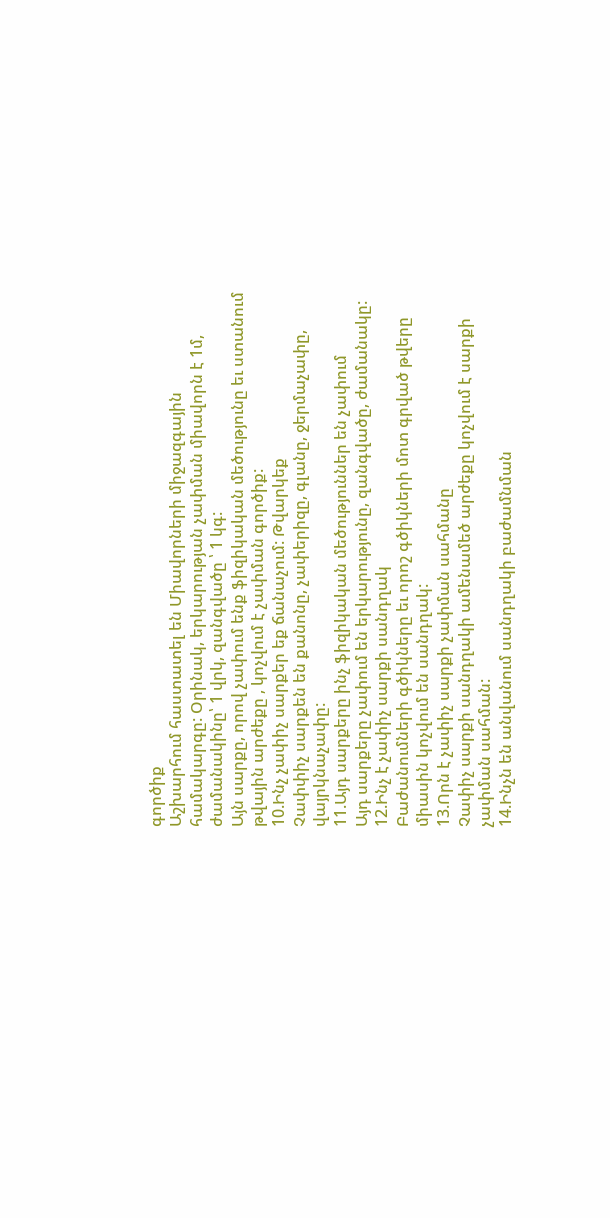գործիք
Աշխարհում հաստատել են Միավորների միջազգային համակարգը: Օրինակ, երկարության չափման միավորն է 1մ, ժամանակինը՝ 1 վրկ, զանգվածը ՝ 1 կգ:
Այն սարքը, որով չափում ենք ֆիզիկական մեծությունը եւ ստանում թվային արժեքը , կոչվում է չափման գործիք:
10.Ինչ չափիչ սարքեր եք ճանաչում: Թվարկեք
Չափփիչ սարքեն են քանոնը, չափերիզը, գլանը, ջերմաչափը, վայրկնաչափը:
11.Այդ սարքերը ինչ ֆիզիկական մեծություններ են չափում
Այդ սարքերը չափում են երկարությունը, զանգվածը, ժամանակը:
12.Ինչ է չափիչ սարքի սանդղակ
Բաժանումների գծիկները եւ որոշ գծիկների մոտ գրված թվերը միասին կոչվում են սանդղակ:
13.Որն է չափիչ սարքի չափման սահմանը
Չափիչ սարքի սանդղակի ամենամեծ արժեքը կոչվում է սարքի չափման սահման:
14.Ինչն են անվանում սանդղակի բաժամնման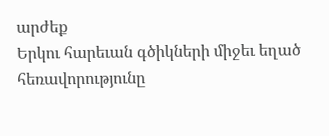արժեք
Երկու հարեւան գծիկների միջեւ եղած հեռավորությունը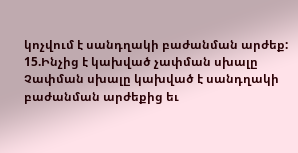կոչվում է սանդղակի բաժանման արժեք:
15.Ինչից է կախված չափման սխալը
Չափման սխալը կախված է սանդղակի բաժանման արժեքից եւ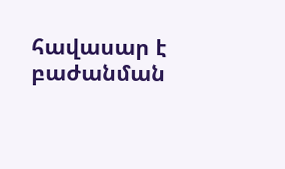հավասար է բաժանման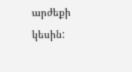արժեքի կեսին: